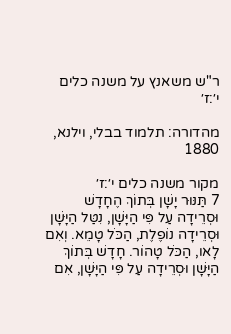ר"ש משאנץ על משנה כלים י׳:ז׳

מהדורה: תלמוד בבלי, וילנא, 1880

מקור משנה כלים י׳:ז׳
7 תַּנּוּר יָשָׁן בְּתוֹךְ הֶחָדָשׁ וּסְרֵידָה עַל פִּי הַיָּשָׁן, נִטַּל הַיָּשָׁן וּסְרֵידָה נוֹפֶלֶת, הַכֹּל טָמֵא. וְאִם לָאו, הַכֹּל טָהוֹר. חָדָשׁ בְּתוֹךְ הַיָּשָׁן וּסְרֵידָה עַל פִּי הַיָּשָׁן, אִם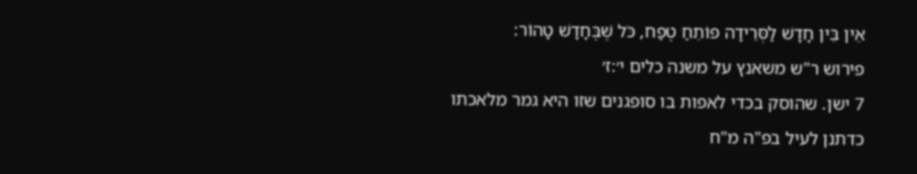אֵין בֵּין חָדָשׁ לַסְּרֵידָה פוֹתֵחַ טֶפַח, כֹּל שֶׁבֶּחָדָשׁ טָהוֹר:
פירוש ר"ש משאנץ על משנה כלים י׳:ז׳
7 ישן. שהוסק בכדי לאפות בו סופגנים שזו היא גמר מלאכתו כדתנן לעיל בפ"ה מ"ח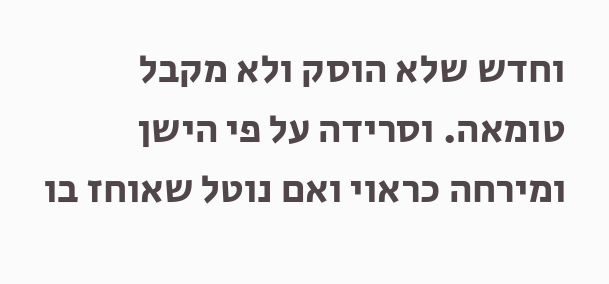וחדש שלא הוסק ולא מקבל טומאה. וסרידה על פי הישן ומירחה כראוי ואם נוטל שאוחז בו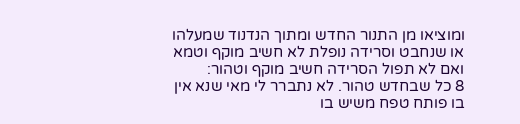ומוציאו מן התנור החדש ומתוך הנדנוד שמעלהו או שנחבט וסרידה נופלת לא חשיב מוקף וטמא ואם לא תפול הסרידה חשיב מוקף וטהור:
8 כל שבחדש טהור. לא נתברר לי מאי שנא אין בו פותח טפח משיש בו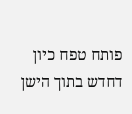פותח טפח כיון דחדש בתוך הישן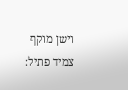וישן מוקף צמיד פתיל: